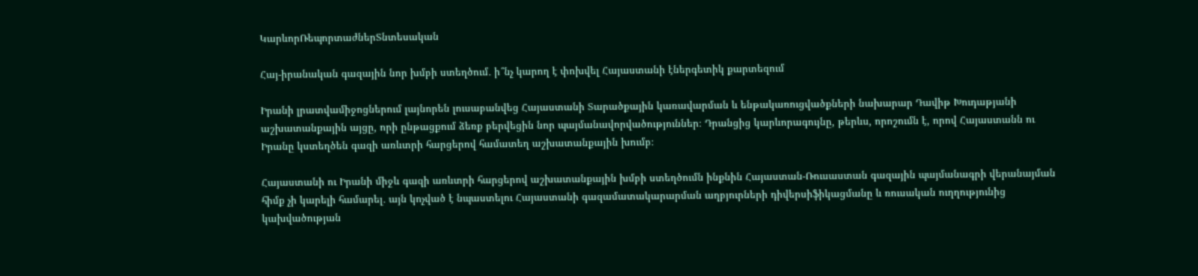ԿարևորՌեպորտաժներՏնտեսական

Հայ-իրանական գազային նոր խմբի ստեղծում․ ի՞նչ կարող է փոխվել Հայաստանի էներգետիկ քարտեզում

Իրանի լրատվամիջոցներում լայնորեն լուսաբանվեց Հայաստանի Տարածքային կառավարման և ենթակառուցվածքների նախարար Դավիթ Խուդաթյանի աշխատանքային այցը, որի ընթացքում ձեռք բերվեցին նոր պայմանավորվածություններ։ Դրանցից կարևորագույնը, թերևս, որոշումն է, որով Հայաստանն ու Իրանը կստեղծեն գազի առևտրի հարցերով համատեղ աշխատանքային խումբ։

Հայաստանի ու Իրանի միջև գազի առևտրի հարցերով աշխատանքային խմբի ստեղծումն ինքնին Հայաստան-Ռուսաստան գազային պայմանագրի վերանայման հիմք չի կարելի համարել․ այն կոչված է նպաստելու Հայաստանի գազամատակարարման աղբյուրների դիվերսիֆիկացմանը և ռուսական ուղղությունից կախվածության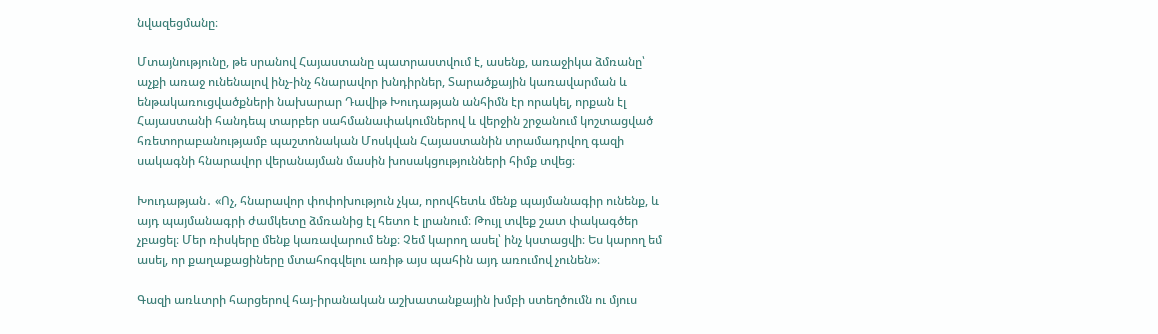նվազեցմանը։

Մտայնությունը, թե սրանով Հայաստանը պատրաստվում է, ասենք, առաջիկա ձմռանը՝ աչքի առաջ ունենալով ինչ-ինչ հնարավոր խնդիրներ, Տարածքային կառավարման և ենթակառուցվածքների նախարար Դավիթ Խուդաթյան անհիմն էր որակել, որքան էլ Հայաստանի հանդեպ տարբեր սահմանափակումներով և վերջին շրջանում կոշտացված  հռետորաբանությամբ պաշտոնական Մոսկվան Հայաստանին տրամադրվող գազի սակագնի հնարավոր վերանայման մասին խոսակցությունների հիմք տվեց։

Խուդաթյան․ «Ոչ, հնարավոր փոփոխություն չկա, որովհետև մենք պայմանագիր ունենք, և այդ պայմանագրի ժամկետը ձմռանից էլ հետո է լրանում։ Թույլ տվեք շատ փակագծեր չբացել։ Մեր ռիսկերը մենք կառավարում ենք։ Չեմ կարող ասել՝ ինչ կստացվի։ Ես կարող եմ ասել, որ քաղաքացիները մտահոգվելու առիթ այս պահին այդ առումով չունեն»։

Գազի առևտրի հարցերով հայ-իրանական աշխատանքային խմբի ստեղծումն ու մյուս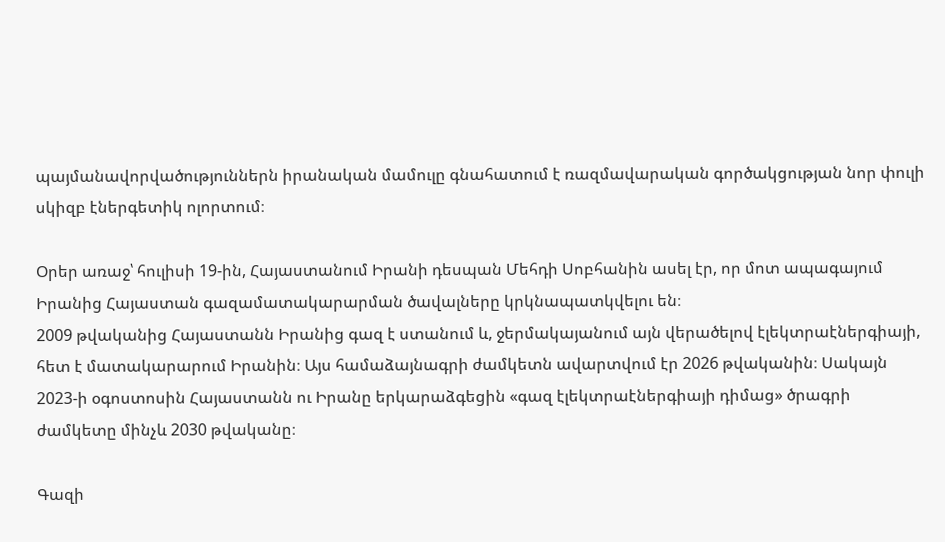պայմանավորվածություններն իրանական մամուլը գնահատում է ռազմավարական գործակցության նոր փուլի սկիզբ էներգետիկ ոլորտում։

Օրեր առաջ՝ հուլիսի 19-ին, Հայաստանում Իրանի դեսպան Մեհդի Սոբհանին ասել էր, որ մոտ ապագայում Իրանից Հայաստան գազամատակարարման ծավալները կրկնապատկվելու են։
2009 թվականից Հայաստանն Իրանից գազ է ստանում և, ջերմակայանում այն վերածելով էլեկտրաէներգիայի, հետ է մատակարարում Իրանին։ Այս համաձայնագրի ժամկետն ավարտվում էր 2026 թվականին։ Սակայն 2023-ի օգոստոսին Հայաստանն ու Իրանը երկարաձգեցին «գազ էլեկտրաէներգիայի դիմաց» ծրագրի ժամկետը մինչև 2030 թվականը։

Գազի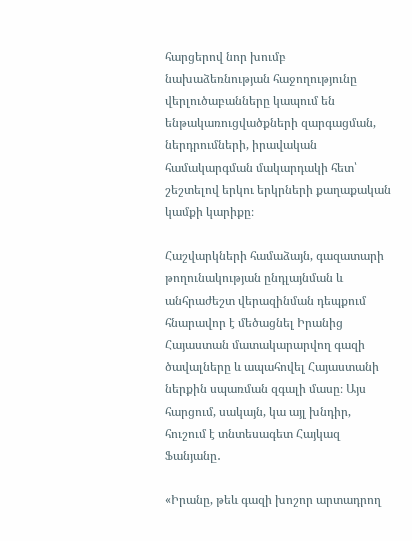հարցերով նոր խումբ նախաձեռնության հաջողությունը վերլուծաբանները կապում են ենթակառուցվածքների զարգացման, ներդրումների, իրավական համակարգման մակարդակի հետ՝ շեշտելով երկու երկրների քաղաքական կամքի կարիքը։

Հաշվարկների համաձայն, գազատարի թողունակության ընդլայնման և անհրաժեշտ վերազինման դեպքում հնարավոր է մեծացնել Իրանից Հայաստան մատակարարվող գազի ծավալները և ապահովել Հայաստանի ներքին սպառման զգալի մասը։ Այս հարցում, սակայն, կա այլ խնդիր, հուշում է տնտեսագետ Հայկազ Ֆանյանը․

«Իրանը, թեև գազի խոշոր արտադրող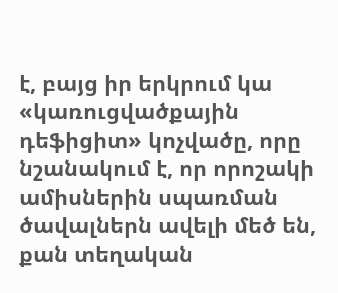է, բայց իր երկրում կա «կառուցվածքային դեֆիցիտ» կոչվածը, որը նշանակում է, որ որոշակի ամիսներին սպառման ծավալներն ավելի մեծ են, քան տեղական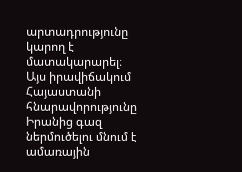արտադրությունը կարող է մատակարարել։ Այս իրավիճակում Հայաստանի հնարավորությունը Իրանից գազ ներմուծելու մնում է ամառային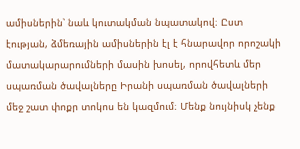ամիսներին՝ նաև կուտակման նպատակով։ Ըստ էության, ձմեռային ամիսներին էլ է հնարավոր որոշակի մատակարարումների մասին խոսել, որովհետև մեր սպառման ծավալները Իրանի սպառման ծավալների մեջ շատ փոքր տոկոս են կազմում։ Մենք նույնիսկ չենք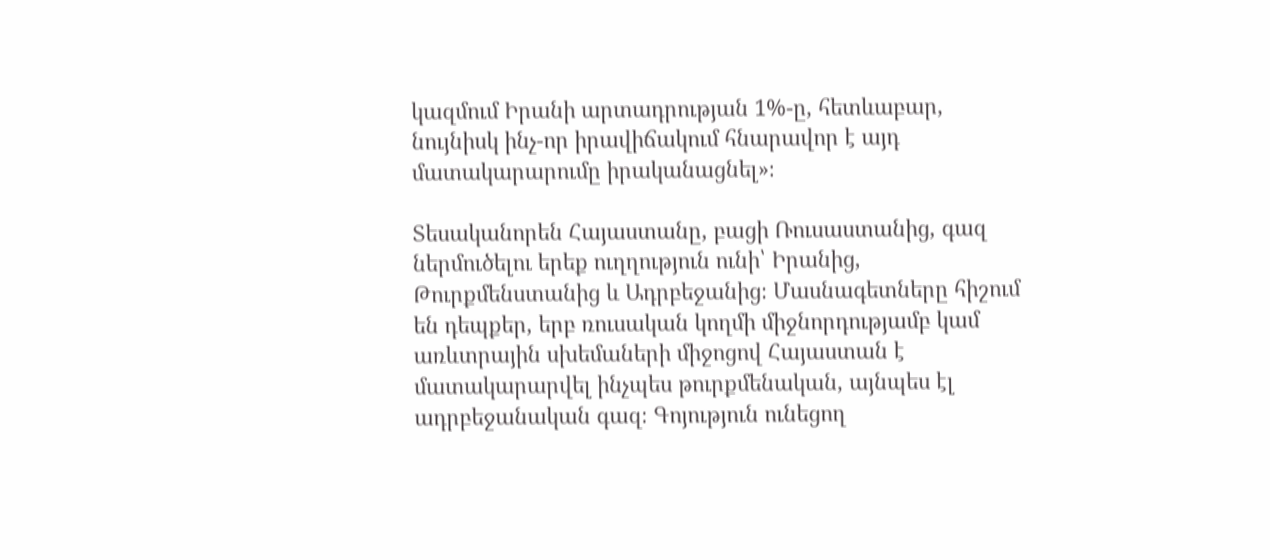կազմում Իրանի արտադրության 1%-ը, հետևաբար, նույնիսկ ինչ-որ իրավիճակում հնարավոր է այդ մատակարարումը իրականացնել»։

Տեսականորեն Հայաստանը, բացի Ռուսաստանից, գազ ներմուծելու երեք ուղղություն ունի՝ Իրանից, Թուրքմենստանից և Ադրբեջանից։ Մասնագետները հիշում են դեպքեր, երբ ռուսական կողմի միջնորդությամբ կամ առևտրային սխեմաների միջոցով Հայաստան է մատակարարվել ինչպես թուրքմենական, այնպես էլ ադրբեջանական գազ։ Գոյություն ունեցող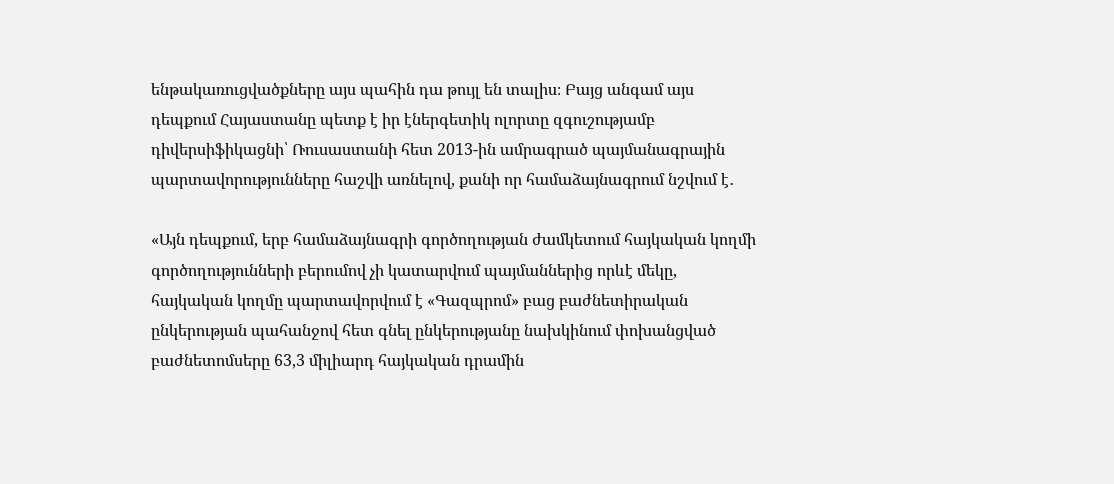ենթակառուցվածքները այս պահին դա թույլ են տալիս։ Բայց անգամ այս դեպքում Հայաստանը պետք է իր էներգետիկ ոլորտը զգուշությամբ դիվերսիֆիկացնի՝ Ռուսաստանի հետ 2013-ին ամրագրած պայմանագրային պարտավորությունները հաշվի առնելով, քանի որ համաձայնագրում նշվում է․

«Այն դեպքում, երբ համաձայնագրի գործողության ժամկետում հայկական կողմի գործողությունների բերումով չի կատարվում պայմաններից որևէ մեկը, հայկական կողմը պարտավորվում է «Գազպրոմ» բաց բաժնետիրական ընկերության պահանջով հետ գնել ընկերությանը նախկինում փոխանցված բաժնետոմսերը 63,3 միլիարդ հայկական դրամին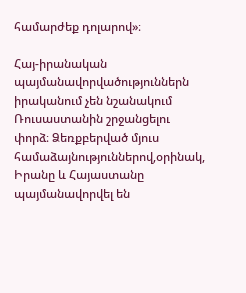համարժեք դոլարով»։

Հայ-իրանական պայմանավորվածություններն իրականում չեն նշանակում Ռուսաստանին շրջանցելու փորձ։ Ձեռքբերված մյուս համաձայնություններով,օրինակ, Իրանը և Հայաստանը պայմանավորվել են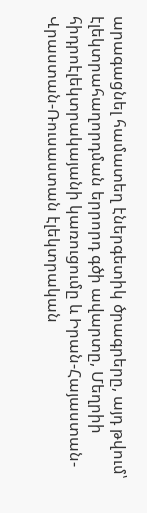արագացնել համատեղ էներգետիկ ծրագրերը, այդ թվում՝ էլեկտրահաղորդման երրորդ գծի ավարտը, Մեղրիի հիդրոէլեկտրակայանի կառուցումը և Իրան-Հայաստան-Վրաստան-Ռուսաստան էլեկտրական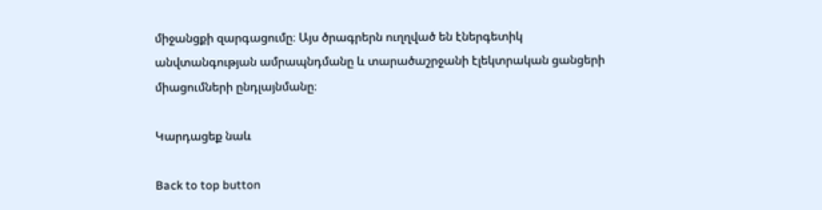միջանցքի զարգացումը։ Այս ծրագրերն ուղղված են էներգետիկ անվտանգության ամրապնդմանը և տարածաշրջանի էլեկտրական ցանցերի միացումների ընդլայնմանը։

Կարդացեք նաև

Back to top button